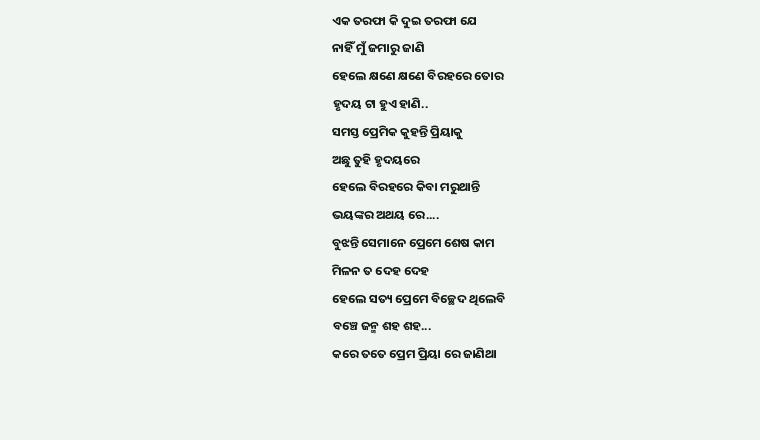ଏକ ତରଫା କି ଦୁଇ ତରଫା ଯେ
ନାହିଁ ମୁଁ ଜମାରୁ ଜାଣି
ହେଲେ କ୍ଷଣେ କ୍ଷଣେ ବିରହରେ ତୋର
ହୃଦୟ ଟା ହୁଏ ହାଣି..
ସମସ୍ତ ପ୍ରେମିକ କୁହନ୍ତି ପ୍ରିୟାକୁ
ଅଛୁ ତୁହି ହୃଦୟରେ
ହେଲେ ବିରହରେ କିବା ମରୁଥାନ୍ତି
ଭୟଙ୍କର ଅଥୟ ରେ....
ବୁଝନ୍ତି ସେମାନେ ପ୍ରେମେ ଶେଷ କାମ
ମିଳନ ତ ଦେହ ଦେହ
ହେଲେ ସତ୍ୟ ପ୍ରେମେ ବିଚ୍ଛେଦ ଥିଲେବି
ବଞ୍ଚେ ଜନ୍ମ ଶହ ଶହ...
କରେ ତତେ ପ୍ରେମ ପ୍ରିୟା ରେ ଜାଣିଥା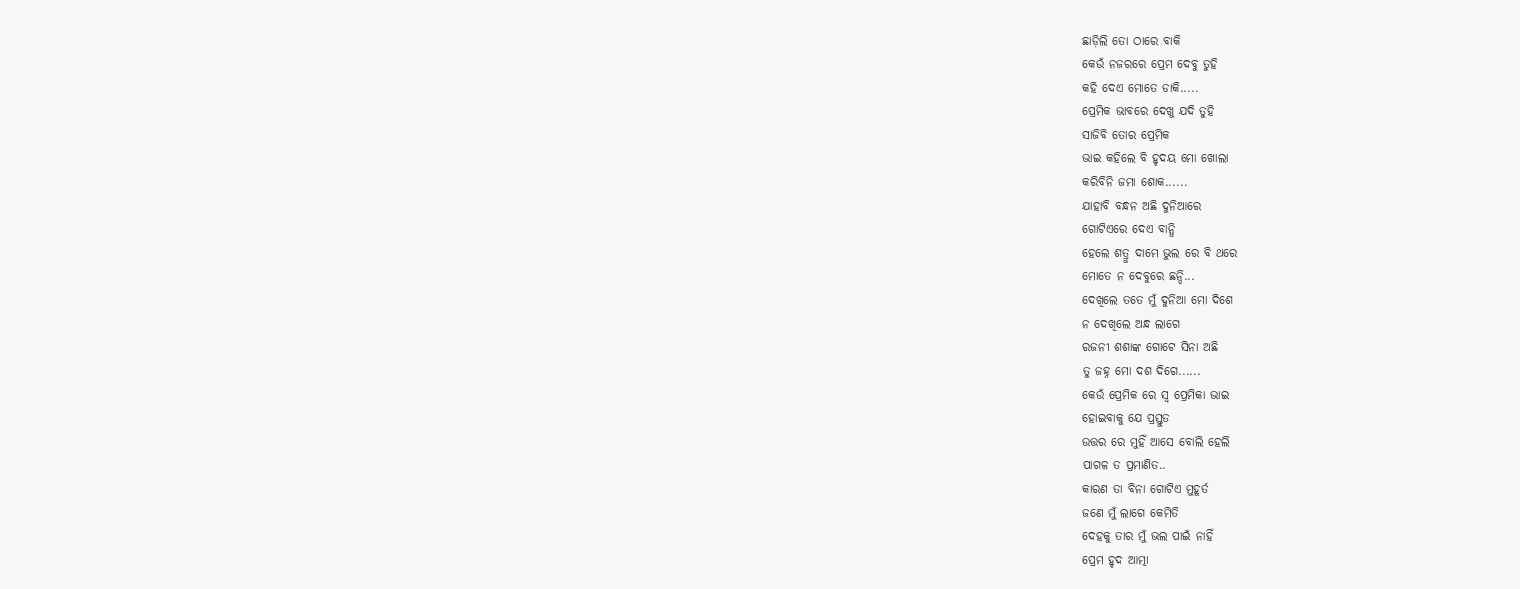ଛାଡ଼ିଲି ତୋ ଠାରେ ବାକି
କେଉଁ ନଜରରେ ପ୍ରେମ ଦେବୁ ତୁହି
କହି ଦେଏ ମୋତେ ଡାକି.....
ପ୍ରେମିକ ଭାବରେ ଦେଖୁ ଯଦି ତୁହି
ସାଜିବି ତୋର ପ୍ରେମିକ
ଭାଇ କହିଲେ ବି ହୃଦୟ ମୋ ଖୋଲା
କରିବିନି ଜମା ଶୋକ......
ଯାହାବି ବନ୍ଧନ ଅଛି ଦୁନିଆରେ
ଗୋଟିଏରେ ଦେଏ ବାନ୍ଧି
ହେଲେ ଶତ୍ରୁ ଦାମେ ଭୁଲ ରେ ବି ଥରେ
ମୋତେ ନ ଦେବୁରେ ଛନ୍ଦି...
ଦେଖିଲେ ତତେ ମୁଁ ଦୁନିଆ ମୋ ଦିଶେ
ନ ଦେଖିଲେ ଅନ୍ଧ ଲାଗେ
ରଜନୀ ଶଶାଙ୍କ ଗୋଟେ ସିନା ଅଛି
ତୁ ଜହ୍ନ ମୋ ଦଶ ଦିଗେ......
କେଉଁ ପ୍ରେମିକ ରେ ସ୍ଵ ପ୍ରେମିକା ଭାଇ
ହୋଇବାକୁ ଯେ ପ୍ରସ୍ତୁତ
ଉତ୍ତର ରେ ମୁହିଁ ଆସେ ବୋଲି ହେଲି
ପାଗଳ ତ ପ୍ରମାଣିତ..
କାରଣ ତା ବିନା ଗୋଟିଏ ମୁହୂର୍ତ
ଜଣେ ମୁଁ ଲାଗେ କେମିତି
ଦେହକୁ ତାର ମୁଁ ଭଲ ପାଇଁ ନାହିଁ
ପ୍ରେମ ହୃଦ ଆତ୍ମା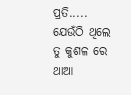ପ୍ରତି.....
ଯେଉଁଠି ଥିଲେ ତୁ କୁଶଳ ରେ ଥାଆ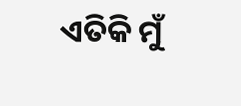ଏତିକି ମୁଁ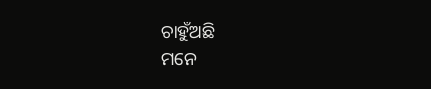ଚାହୁଁଅଛି
ମନେ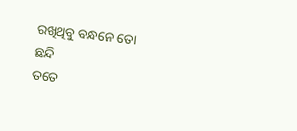ରଖିଥିବୁ ବନ୍ଧନେ ତୋ ଛନ୍ଦି
ତତେ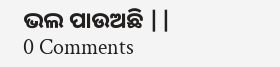ଭଲ ପାଉଅଛି ||
0 Comments